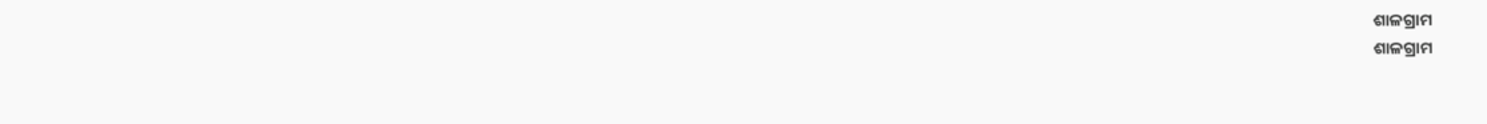ଶାଳଗ୍ରାମ
ଶାଳଗ୍ରାମ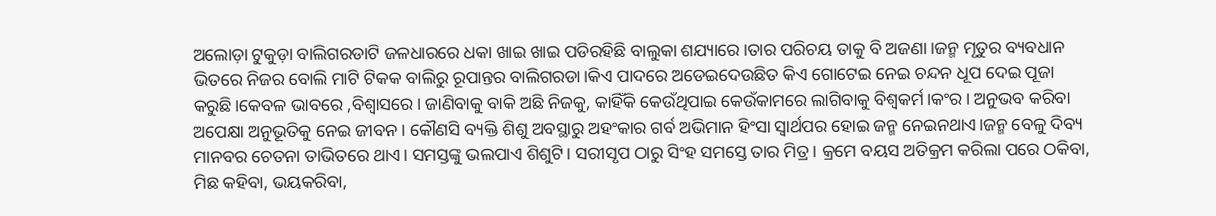ଅଲୋଡ଼ା ଟୁକୁଡ଼ା ବାଲିଗରଡାଟି ଜଳଧାରରେ ଧକା ଖାଇ ଖାଇ ପଡିରହିଛି ବାଲୁକା ଶଯ୍ୟାରେ।ତାର ପରିଚୟ ତାକୁ ବି ଅଜଣା।ଜନ୍ମ ମୃତୁର ବ୍ୟବଧାନ ଭିତରେ ନିଜର ବୋଲି ମାଟି ଟିକକ ବାଲିରୁ ରୂପାନ୍ତର ବାଲିଗରଡା।କିଏ ପାଦରେ ଅଡେଇଦେଉଛିତ କିଏ ଗୋଟେଇ ନେଇ ଚନ୍ଦନ ଧୂପ ଦେଇ ପୂଜା କରୁଛି।କେବଳ ଭାବରେ ,ବିଶ୍ୱାସରେ। ଜାଣିବାକୁ ବାକି ଅଛି ନିଜକୁ, କାହିଁକି କେଉଁଥିପାଇ କେଉଁକାମରେ ଲାଗିବାକୁ ବିଶ୍ୱକର୍ମ।କଂର। ଅନୁଭବ କରିବା ଅପେକ୍ଷା ଅନୁଭୂତିକୁ ନେଇ ଜୀବନ। କୌଣସି ବ୍ୟକ୍ତି ଶିଶୁ ଅବସ୍ଥାରୁ ଅହଂକାର ଗର୍ବ ଅଭିମାନ ହିଂସା ସ୍ୱାର୍ଥପର ହୋଇ ଜନ୍ମ ନେଇନଥାଏ।ଜନ୍ମ ବେଳୁ ଦିବ୍ୟ ମାନବର ଚେତନା ତାଭିତରେ ଥାଏ। ସମସ୍ତଙ୍କୁ ଭଲପାଏ ଶିଶୁଟି। ସରୀସୃପ ଠାରୁ ସିଂହ ସମସ୍ତେ ତାର ମିତ୍ର। କ୍ରମେ ବୟସ ଅତିକ୍ରମ କରିଲା ପରେ ଠକିବା, ମିଛ କହିବା, ଭୟକରିବା,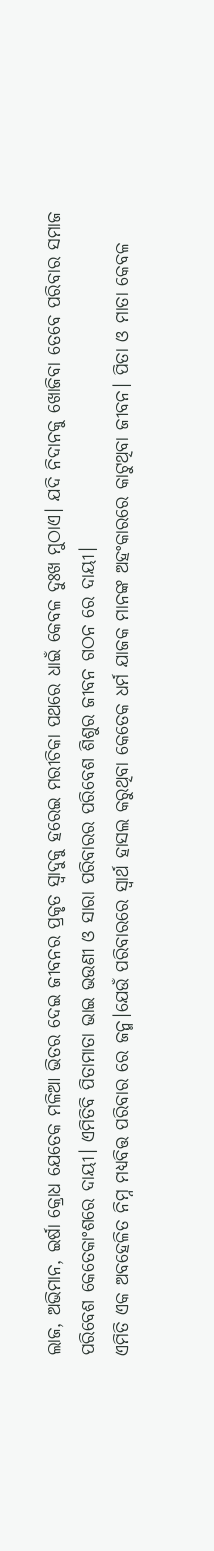ଲାଜ, ଅଭିମାନ, ଇର୍ଷା କ୍ରୋଧ ଯେତେକ ମଳିଆ ଭିତର ଦେଇ ଜୀବନର ପ୍ରକୃତ ସ୍ଵାଦୁକୁ ହରେଇ ମରୀଚିକା ପଥରେ ଧାଇଁ କେବଳ ଦୁଃଖ ମୁଠାଏ। ଯଦି ନିଦାନକୁ ଖୋଜିବା ତେବେ ପରିବାର ସମାଜ ପରିବେଶ କେତେକାଂଶରେ ଦାୟୀ। ଏମିତିବି ପିତାମାତା ଭାଇ ଭଉଣୀ ଓ ସାରା ପରିବାରର ପରିବେଶ ଶିଶୁର ଜୀବନ ଗଠନ ରେ ଦାୟୀ।
ଏମିତି ଏକ ଅବହେଳିତ ନିମ୍ନ ମଧ୍ୟବିତ୍ତ ପରିବାର ରେ ଜନ୍ମ।ଯେଉଁ ପରିବାରରେ ସ୍ୱାର୍ଥ ହାସଲ କରୁଥିବା କେତେକ ଧର୍ମ ଯାଜକ ମାନଙ୍କ ଅହଂକାରରେ କାଟୁଥିବା ଜୀବନ। ପିତା ଓ ମାତା କେବଳ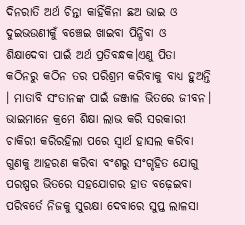ଦିନରାତି ଅର୍ଥ ଚିନ୍ତା କାହିଁକିନା ଛଅ ଭାଇ ଓ ଦୁଇଭଉଣୀକୁଁ ବଞ୍ଚେଇ ଖାଇବା ପିନ୍ଧିବା ଓ ଶିକ୍ଷାଦେବା ପାଇଁ ଅର୍ଥ ପ୍ରତିବନ୍ଧକ।ଏଣୁ ପିତା କଠିନରୁ କଠିନ ତର ପରିଶ୍ରମ କରିବାକୁ ବାଧ୍ୟ ହୁଅନ୍ତି । ମାତାବି ସଂତାନଙ୍କ ପାଇଁ ଜଞ୍ଜାଳ ଭିତରେ ଜୀବନ। ଭାଇମାନେ କ୍ରମେ ଶିକ୍ଷା ଲାଭ କରି ସରକାରୀ ଚାକିରୀ କରିରହିଲା ପରେ ସ୍ୱାର୍ଥ ହାସଲ କରିବା ଗୁଣକୁ ଆହରଣ କରିବା ବଂଶରୁ ସଂଗୃହିତ ଯୋଗୁ ପରଷ୍ପର ଭିତରେ ସହଯୋଗର ହାତ ବଢ଼େଇବା ପରିବର୍ତେ ନିଜକୁ ସୁରକ୍ଷା ଦେବାରେ ସୁପ୍ତ ଲାଳସା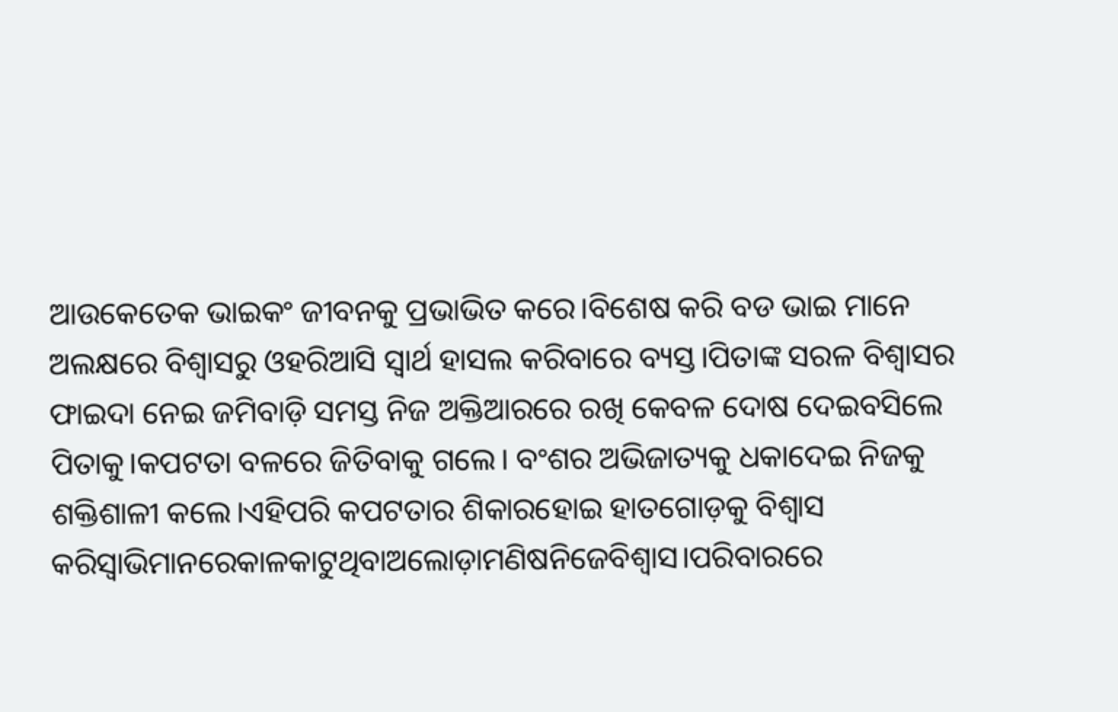ଆଉକେତେକ ଭାଇକଂ ଜୀବନକୁ ପ୍ରଭାଭିତ କରେ।ବିଶେଷ କରି ବଡ ଭାଇ ମାନେ ଅଲକ୍ଷରେ ବିଶ୍ୱାସରୁ ଓହରିଆସି ସ୍ୱାର୍ଥ ହାସଲ କରିବାରେ ବ୍ୟସ୍ତ।ପିତାଙ୍କ ସରଳ ବିଶ୍ୱାସର ଫାଇଦା ନେଇ ଜମିବାଡ଼ି ସମସ୍ତ ନିଜ ଅକ୍ତିଆରରେ ରଖି କେବଳ ଦୋଷ ଦେଇବସିଲେ ପିତାକୁ।କପଟତା ବଳରେ ଜିତିବାକୁ ଗଲେ। ବଂଶର ଅଭିଜାତ୍ୟକୁ ଧକାଦେଇ ନିଜକୁ ଶକ୍ତିଶାଳୀ କଲେ।ଏହିପରି କପଟତାର ଶିକାରହୋଇ ହାତଗୋଡ଼କୁ ବିଶ୍ଵାସ କରିସ୍ୱାଭିମାନରେକାଳକାଟୁଥିବାଅଲୋଡ଼ାମଣିଷନିଜେବିଶ୍ୱାସ।ପରିବାରରେ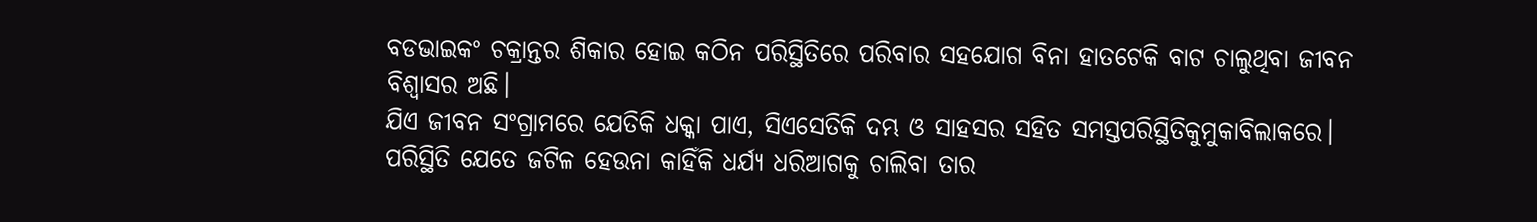ବଡଭାଇକଂ ଚକ୍ରାନ୍ତର ଶିକାର ହୋଇ କଠିନ ପରିସ୍ଥିତିରେ ପରିବାର ସହଯୋଗ ବିନା ହାତଟେକି ବାଟ ଚାଲୁଥିବା ଜୀବନ ବିଶ୍ଵାସର ଅଛି।
ଯିଏ ଜୀବନ ସଂଗ୍ରାମରେ ଯେତିକି ଧକ୍କା ପାଏ, ସିଏସେତିକି ଦମ୍ଭ ଓ ସାହସର ସହିତ ସମସ୍ତପରିସ୍ଥିତିକୁମୁକାବିଲାକରେ। ପରିସ୍ଥିତି ଯେତେ ଜଟିଳ ହେଉନା କାହିଁକି ଧର୍ଯ୍ୟ ଧରିଆଗକୁ ଚାଲିବା ତାର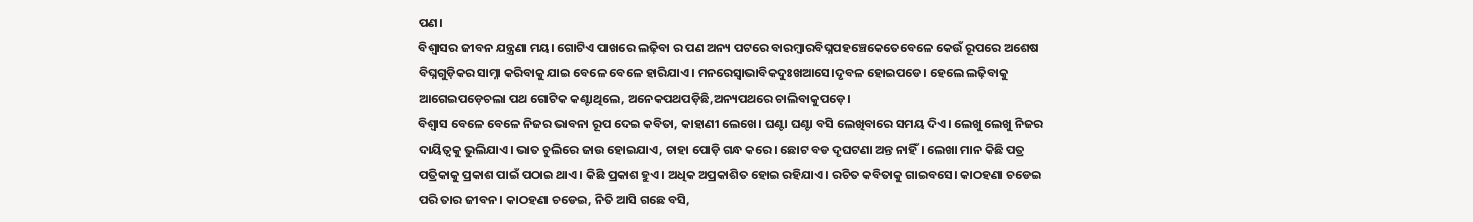ପଣ।
ବିଶ୍ୱାସର ଜୀବନ ଯନ୍ତ୍ରଣା ମୟ। ଗୋଟିଏ ପାଖରେ ଲଢ଼ିବା ର ପଣ ଅନ୍ୟ ପଟରେ ବାରମ୍ବାରବିଘ୍ନପହଞ୍ଚେକେତେବେଳେ କେଉଁ ରୂପରେ ଅଶେଷ ବିଘ୍ନଗୁଡ଼ିକର ସାମ୍ନା କରିବାକୁ ଯାଇ ବେଳେ ବେଳେ ହାରିଯାଏ। ମନରେସ୍ଵାଭାବିକଦୁଃଖଆସେ।ଦୃବଳ ହୋଇପଡେ। ହେଲେ ଲଢ଼ିବାକୁ ଆଗେଇପଡ଼େଚଲା ପଥ ଗୋଟିକ କଣ୍ଟାଥିଲେ, ଅନେକପଥପଡ଼ିଛି,ଅନ୍ୟପଥରେ ଚାଲିବାକୁପଡ଼େ।
ବିଶ୍ୱାସ ବେଳେ ବେଳେ ନିଜର ଭାବନା ରୂପ ଦେଇ କବିତା, କାହାଣୀ ଲେଖେ। ଘଣ୍ଟା ଘଣ୍ଟା ବସି ଲେଖିବାରେ ସମୟ ଦିଏ। ଲେଖୁ ଲେଖୁ ନିଜର ଦାୟିତ୍ଵକୁ ଭୁଲିଯାଏ। ଭାତ ଚୁଲିରେ ଜାଉ ହୋଇଯାଏ, ଚାହା ପୋଡ଼ି ଗନ୍ଧ କରେ। ଛୋଟ ବଡ ଦୃଘଟଣା ଅନ୍ତ ନାହିଁ। ଲେଖା ମାନ କିଛି ପତ୍ର ପତ୍ରିକାକୁ ପ୍ରକାଶ ପାଇଁ ପଠାଇ ଥାଏ। କିଛି ପ୍ରକାଶ ହୁଏ। ଅଧିକ ଅପ୍ରକାଶିତ ହୋଇ ରହିଯାଏ। ରଚିତ କବିତାକୁ ଗାଇବସେ। କାଠହଣା ଚଡେଇ ପରି ତାର ଜୀବନ। କାଠହଣା ଚଡେଇ, ନିତି ଆସି ଗଛେ ବସି,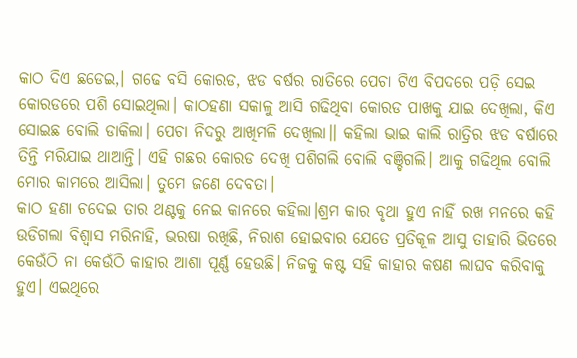କାଠ ଦିଏ ଛଡେଇ,। ଗଢେ ବସି କୋରଡ, ଝଡ ବର୍ଷର ରାତିରେ ପେଚା ଟିଏ ବିପଦରେ ପଡ଼ି ସେଇ କୋରଡରେ ପଶି ସୋଇଥିଲା। କାଠହଣା ସକାଳୁ ଆସି ଗଢିଥିବା କୋରଡ ପାଖକୁ ଯାଇ ଦେଖିଲା, କିଏ ସୋଇଛ ବୋଲି ଡାକିଲା। ପେଚା ନିଦରୁ ଆଖିମଳି ଦେଖିଲା।। କହିଲା ଭାଇ କାଲି ରାତ୍ରିର ଝଡ ବର୍ଷାରେ ତିନ୍ତି ମରିଯାଇ ଥାଆନ୍ତି। ଏହି ଗଛର କୋରଡ ଦେଖି ପଶିଗଲି ବୋଲି ବଞ୍ଚିଗଲି। ଆକୁ ଗଢିଥିଲ ବୋଲି ମୋର କାମରେ ଆସିଲା। ତୁମେ ଜଣେ ଦେବତା।
କାଠ ହଣା ଚଦେଇ ତାର ଥଣ୍ଟକୁ ନେଇ କାନରେ କହିଲା।ଶ୍ରମ କାର ବୃଥା ହୁଏ ନାହିଁ ରଖ ମନରେ କହି ଉଡିଗଲା ବିଶ୍ୱାସ ମରିନାହି, ଭରଷା ରଖିଛି, ନିରାଶ ହୋଇବାର ଯେତେ ପ୍ରତିକୂଳ ଆସୁ ତାହାରି ଭିତରେ କେଉଁଠି ନା କେଉଁଠି କାହାର ଆଶା ପୂର୍ଣ୍ଣ ହେଉଛି। ନିଜକୁ କଷ୍ଟ ସହି କାହାର କଷଣ ଲାଘବ କରିବାକୁ ହୁଏ। ଏଇଥିରେ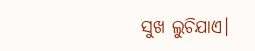ସୁଖ ଲୁଚିଯାଏ।